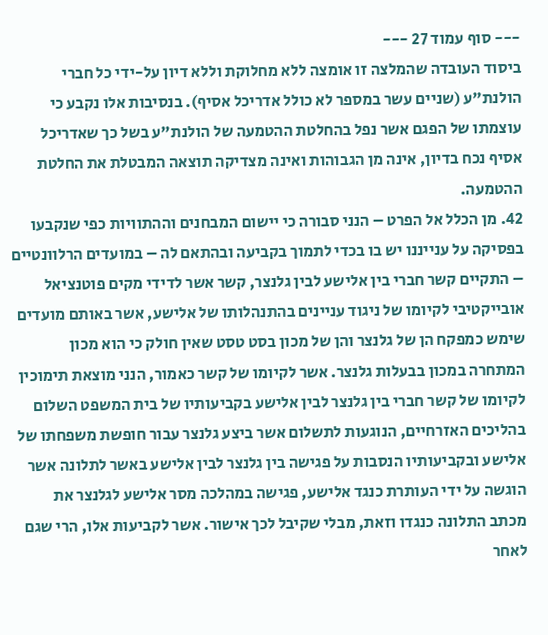--- סוף עמוד 27 ---
ביסוד העובדה שהמלצה זו אומצה ללא מחלוקת וללא דיון על-ידי כל חברי הולנת"ע (שניים עשר במספר לא כולל אדריכל אסיף). בנסיבות אלו נקבע כי עוצמתו של הפגם אשר נפל בהחלטת ההטמעה של הולנת"ע בשל כך שאדריכל אסיף נכח בדיון, אינה מן הגבוהות ואינה מצדיקה תוצאה המבטלת את החלטת ההטמעה.
42. מן הכלל אל הפרט – הנני סבורה כי יישום המבחנים וההתוויות כפי שנקבעו בפסיקה על ענייננו יש בו בכדי לתמוך בקביעה ובהתאם לה – במועדים הרלוונטיים – התקיים קשר חברי בין אלישע לבין גלנצר, קשר אשר לדידי מקים פוטנציאל אובייקטיבי לקיומו של ניגוד עניינים בהתנהלותו של אלישע, אשר באותם מועדים שימש כמפקח הן של גלנצר והן של מכון בסט טסט שאין חולק כי הוא מכון המתחרה במכון בבעלות גלנצר. אשר לקיומו של קשר כאמור, הנני מוצאת תימוכין לקיומו של קשר חברי בין גלנצר לבין אלישע בקביעותיו של בית המשפט השלום בהליכים האזרחיים, הנוגעות לתשלום אשר ביצע גלנצר עבור חופשת משפחתו של אלישע ובקביעותיו הנסבות על פגישה בין גלנצר לבין אלישע באשר לתלונה אשר הוגשה על ידי העותרת כנגד אלישע, פגישה במהלכה מסר אלישע לגלנצר את מכתב התלונה כנגדו וזאת, מבלי שקיבל לכך אישור. אשר לקביעות אלו, הרי שגם לאחר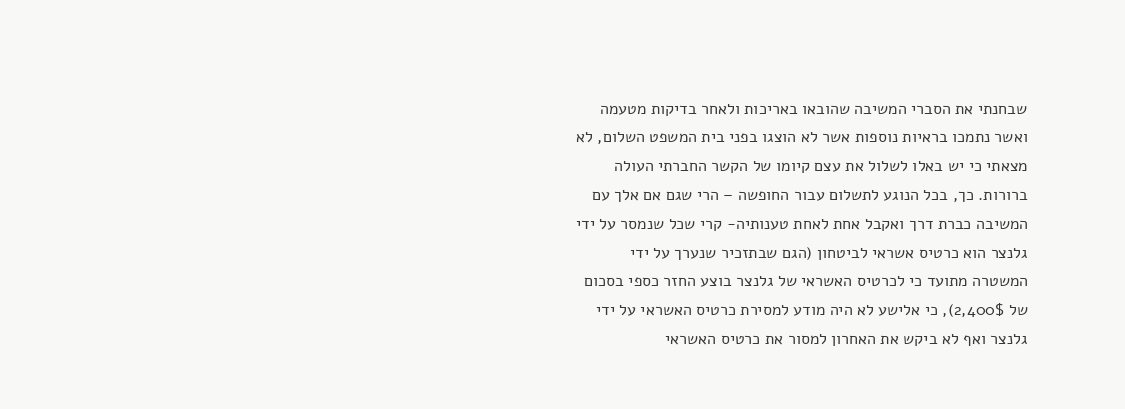שבחנתי את הסברי המשיבה שהובאו באריכות ולאחר בדיקות מטעמה ואשר נתמכו בראיות נוספות אשר לא הוצגו בפני בית המשפט השלום, לא מצאתי כי יש באלו לשלול את עצם קיומו של הקשר החברתי העולה ברורות. כך, בכל הנוגע לתשלום עבור החופשה – הרי שגם אם אלך עם המשיבה כברת דרך ואקבל אחת לאחת טענותיה- קרי שכל שנמסר על ידי גלנצר הוא כרטיס אשראי לביטחון (הגם שבתזכיר שנערך על ידי המשטרה מתועד כי לכרטיס האשראי של גלנצר בוצע החזר כספי בסכום של 2,400$), כי אלישע לא היה מודע למסירת כרטיס האשראי על ידי גלנצר ואף לא ביקש את האחרון למסור את כרטיס האשראי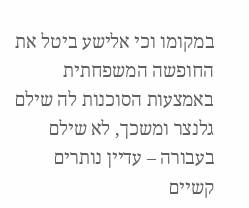במקומו וכי אלישע ביטל את החופשה המשפחתית באמצעות הסוכנות לה שילם גלנצר ומשכך, לא שילם בעבורה – עדיין נותרים קשיים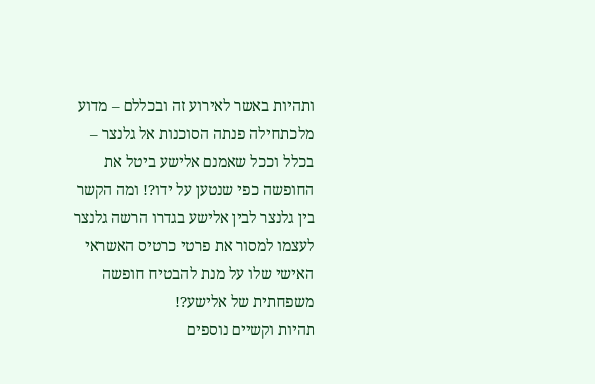ותהיות באשר לאירוע זה ובכללם – מדוע מלכתחילה פנתה הסוכנות אל גלנצר – בכלל וככל שאמנם אלישע ביטל את החופשה כפי שנטען על ידו?! ומה הקשר בין גלנצר לבין אלישע בגדרו הרשה גלנצר לעצמו למסור את פרטי כרטיס האשראי האישי שלו על מנת להבטיח חופשה משפחתית של אלישע?!
תהיות וקשיים נוספים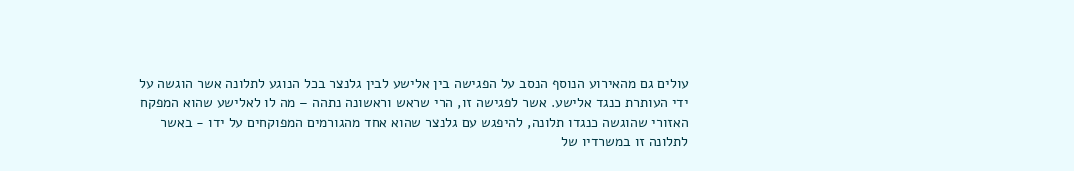עולים גם מהאירוע הנוסף הנסב על הפגישה בין אלישע לבין גלנצר בכל הנוגע לתלונה אשר הוגשה על ידי העותרת כנגד אלישע. אשר לפגישה זו, הרי שראש וראשונה נתהה – מה לו לאלישע שהוא המפקח האזורי שהוגשה כנגדו תלונה, להיפגש עם גלנצר שהוא אחד מהגורמים המפוקחים על ידו - באשר לתלונה זו במשרדיו של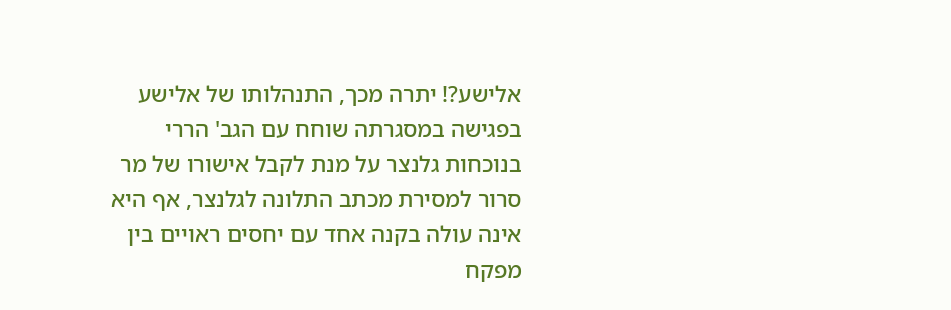אלישע?! יתרה מכך, התנהלותו של אלישע בפגישה במסגרתה שוחח עם הגב' הררי בנוכחות גלנצר על מנת לקבל אישורו של מר סרור למסירת מכתב התלונה לגלנצר, אף היא אינה עולה בקנה אחד עם יחסים ראויים בין מפקח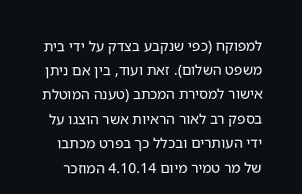למפוקח (כפי שנקבע בצדק על ידי בית משפט השלום). זאת ועוד, בין אם ניתן אישור למסירת המכתב (טענה המוטלת בספק רב לאור הראיות אשר הוצגו על ידי העותרים ובכלל כך בפרט מכתבו של מר טמיר מיום 4.10.14 המוזכר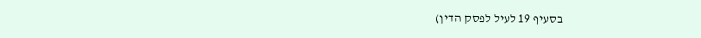בסעיף 19 לעיל לפסק הדין)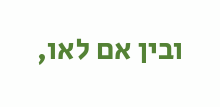ובין אם לאו,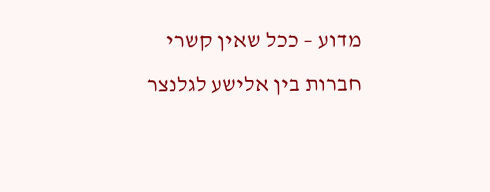מדוע – ככל שאין קשרי חברות בין אלישע לגלנצר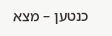כנטען – מצא